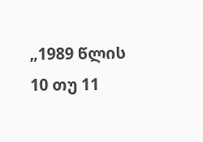„1989 წლის 10 თუ 11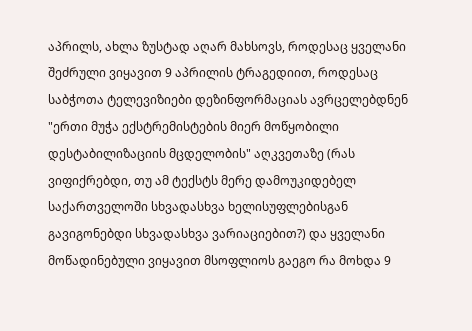აპრილს, ახლა ზუსტად აღარ მახსოვს, როდესაც ყველანი შეძრული ვიყავით 9 აპრილის ტრაგედიით, როდესაც საბჭოთა ტელევიზიები დეზინფორმაციას ავრცელებდნენ "ერთი მუჭა ექსტრემისტების მიერ მოწყობილი დესტაბილიზაციის მცდელობის" აღკვეთაზე (რას ვიფიქრებდი, თუ ამ ტექსტს მერე დამოუკიდებელ საქართველოში სხვადასხვა ხელისუფლებისგან გავიგონებდი სხვადასხვა ვარიაციებით?) და ყველანი მოწადინებული ვიყავით მსოფლიოს გაეგო რა მოხდა 9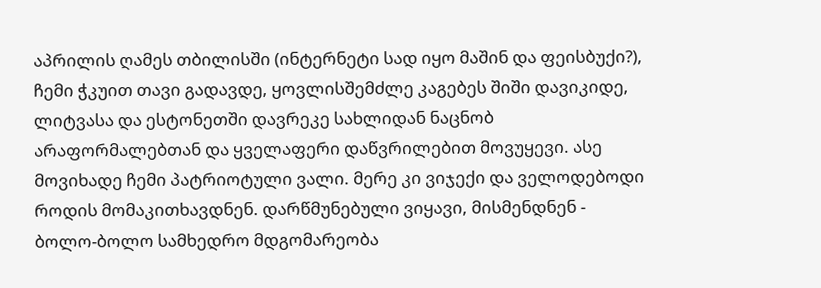აპრილის ღამეს თბილისში (ინტერნეტი სად იყო მაშინ და ფეისბუქი?), ჩემი ჭკუით თავი გადავდე, ყოვლისშემძლე კაგებეს შიში დავიკიდე, ლიტვასა და ესტონეთში დავრეკე სახლიდან ნაცნობ არაფორმალებთან და ყველაფერი დაწვრილებით მოვუყევი. ასე მოვიხადე ჩემი პატრიოტული ვალი. მერე კი ვიჯექი და ველოდებოდი როდის მომაკითხავდნენ. დარწმუნებული ვიყავი, მისმენდნენ - ბოლო-ბოლო სამხედრო მდგომარეობა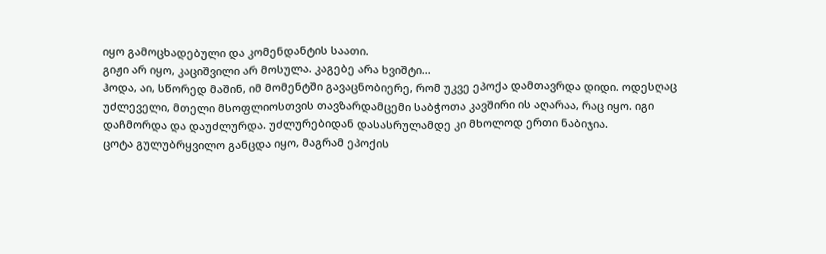იყო გამოცხადებული და კომენდანტის საათი.
გიჟი არ იყო, კაციშვილი არ მოსულა. კაგებე არა ხვიშტი...
ჰოდა, აი, სწორედ მაშინ, იმ მომენტში გავაცნობიერე, რომ უკვე ეპოქა დამთავრდა დიდი. ოდესღაც უძლეველი, მთელი მსოფლიოსთვის თავზარდამცემი საბჭოთა კავშირი ის აღარაა, რაც იყო. იგი დაჩმორდა და დაუძლურდა. უძლურებიდან დასასრულამდე კი მხოლოდ ერთი ნაბიჯია.
ცოტა გულუბრყვილო განცდა იყო, მაგრამ ეპოქის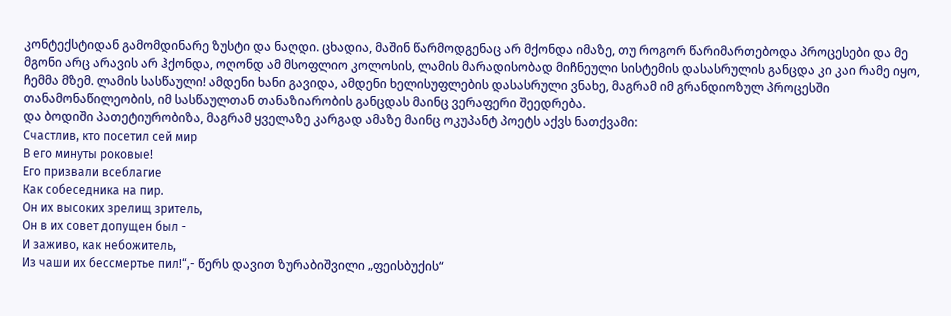კონტექსტიდან გამომდინარე ზუსტი და ნაღდი. ცხადია, მაშინ წარმოდგენაც არ მქონდა იმაზე, თუ როგორ წარიმართებოდა პროცესები და მე მგონი არც არავის არ ჰქონდა, ოღონდ ამ მსოფლიო კოლოსის, ლამის მარადისობად მიჩნეული სისტემის დასასრულის განცდა კი კაი რამე იყო, ჩემმა მზემ. ლამის სასწაული! ამდენი ხანი გავიდა, ამდენი ხელისუფლების დასასრული ვნახე, მაგრამ იმ გრანდიოზულ პროცესში თანამონაწილეობის, იმ სასწაულთან თანაზიარობის განცდას მაინც ვერაფერი შეედრება.
და ბოდიში პათეტიურობიზა, მაგრამ ყველაზე კარგად ამაზე მაინც ოკუპანტ პოეტს აქვს ნათქვამი:
Счастлив, кто посетил сей мир
В его минуты роковые!
Его призвали всеблагие
Как собеседника на пир.
Он их высоких зрелищ зритель,
Он в их совет допущен был -
И заживо, как небожитель,
Из чаши их бессмертье пил!“,- წერს დავით ზურაბიშვილი „ფეისბუქის“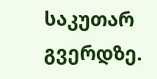საკუთარ გვერდზე.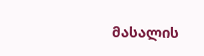მასალის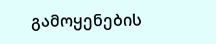გამოყენების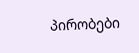პირობები